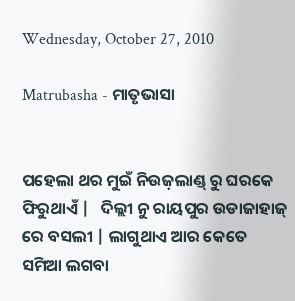Wednesday, October 27, 2010

Matrubasha - ମାତୃଭାସା


ପହେଲା ଥର ମୁଇଁ ନିଉଜ଼ଲାଣ୍ଡ୍ ରୁ ଘରକେ ଫିରୁଥାଏଁ |   ଦିଲ୍ଲୀ ନୁ ରାୟପୁର ଉଡାଜାହାଜ୍ ରେ ବସଲୀ | ଲାଗୁଥାଏ ଆର କେତେ ସମିଆ ଲଗବା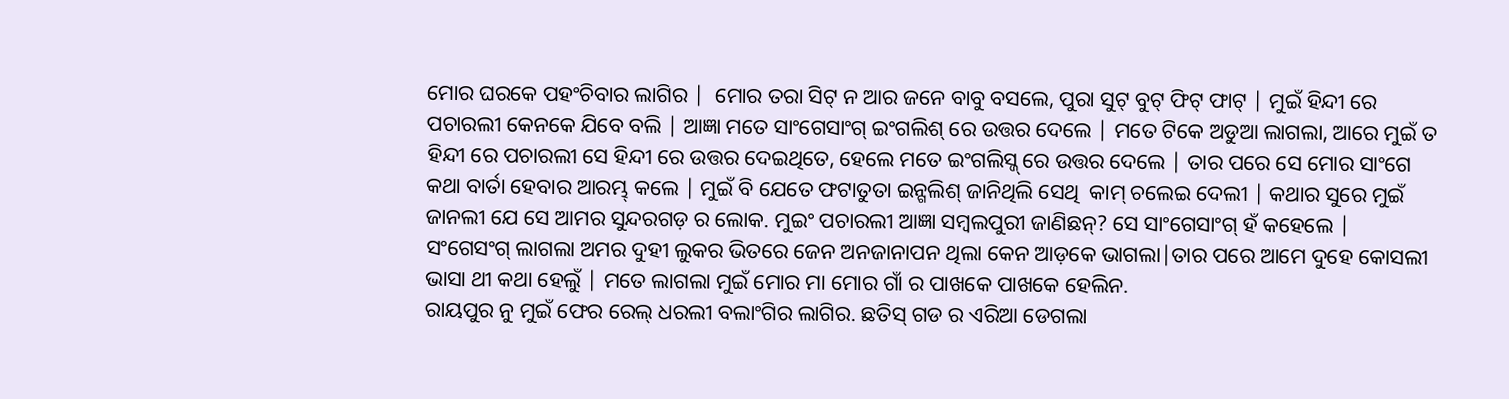ମୋର ଘରକେ ପହଂଚିବାର ଲାଗିର |  ମୋର ତରା ସିଟ୍ ନ ଆର ଜନେ ବାବୁ ବସଲେ, ପୁରା ସୁଟ୍ ବୁଟ୍ ଫିଟ୍ ଫାଟ୍ | ମୁଇଁ ହିନ୍ଦୀ ରେ ପଚାରଲୀ କେନକେ ଯିବେ ବଲି | ଆଜ୍ଞା ମତେ ସାଂଗେସାଂଗ୍ ଇଂଗଲିଶ୍ ରେ ଉତ୍ତର ଦେଲେ | ମତେ ଟିକେ ଅଡୁଆ ଲାଗଲା, ଆରେ ମୁଇଁ ତ ହିନ୍ଦୀ ରେ ପଚାରଲୀ ସେ ହିନ୍ଦୀ ରେ ଉତ୍ତର ଦେଇଥିତେ, ହେଲେ ମତେ ଇଂଗଲିସ୍ଜ୍ ରେ ଉତ୍ତର ଦେଲେ | ତାର ପରେ ସେ ମୋର ସାଂଗେ କଥା ବାର୍ତା ହେବାର ଆରମ୍ଭ୍ କଲେ | ମୁଇଁ ବି ଯେତେ ଫଟାତୁତା ଇନ୍ଗଲିଶ୍ ଜାନିଥିଲି ସେଥି  କାମ୍ ଚଲେଇ ଦେଲୀ | କଥାର ସୁରେ ମୁଇଁ ଜାନଲୀ ଯେ ସେ ଆମର ସୁନ୍ଦରଗଡ଼ ର ଲୋକ. ମୁଇଂ ପଚାରଲୀ ଆଜ୍ଞା ସମ୍ବଲପୁରୀ ଜାଣିଛନ୍? ସେ ସାଂଗେସାଂଗ୍ ହଁ କହେଲେ |  ସଂଗେସଂଗ୍ ଲାଗଲା ଅମର ଦୁହୀ ଲୁକର ଭିତରେ ଜେନ ଅନଜାନାପନ ଥିଲା କେନ ଆଡ଼କେ ଭାଗଲା|ତାର ପରେ ଆମେ ଦୁହେ କୋସଲୀ ଭାସା ଥୀ କଥା ହେଲୁଁ | ମତେ ଲାଗଲା ମୁଇଁ ମୋର ମା ମୋର ଗାଁ ର ପାଖକେ ପାଖକେ ହେଲିନ.
ରାୟପୁର ନୁ ମୁଇଁ ଫେର ରେଲ୍ ଧରଲୀ ବଲାଂଗିର ଲାଗିର. ଛତିସ୍ ଗଡ ର ଏରିଆ ଡେଗଲା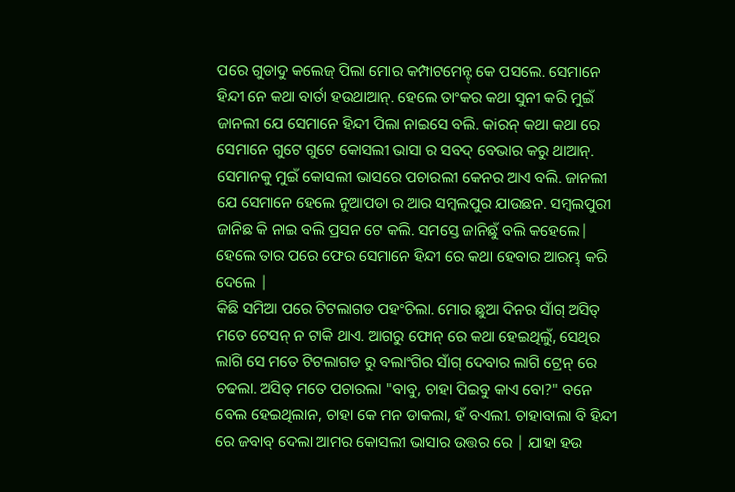ପରେ ଗୁଡାଦୁ କଲେଜ୍ ପିଲା ମୋର କମ୍ପାଟମେନ୍ଟ୍ କେ ପସଲେ. ସେମାନେ ହିନ୍ଦୀ ନେ କଥା ବାର୍ତା ହଉଥାଆନ୍. ହେଲେ ତାଂକର କଥା ସୁନୀ କରି ମୁଇଁ ଜାନଲୀ ଯେ ସେମାନେ ହିନ୍ଦୀ ପିଲା ନାଇସେ ବଲି. କiରନ୍ କଥା କଥା ରେ ସେମାନେ ଗୁଟେ ଗୁଟେ କୋସଲୀ ଭାସା ର ସବଦ୍ ବେଭାର କରୁ ଥାଆନ୍. ସେମାନକୁ ମୁଇଁ କୋସଲୀ ଭାସରେ ପଚାରଲୀ କେନର ଆଏ ବଲି. ଜାନଲୀ ଯେ ସେମାନେ ହେଲେ ନୁଆପଡା ର ଆର ସମ୍ବଲପୁର ଯାଉଛନ. ସମ୍ବଲପୁରୀ ଜାନିଛ କି ନାଇ ବଲି ପ୍ରସନ ଟେ କଲି. ସମସ୍ତେ ଜାନିଛୁଁ ବଲି କହେଲେ| ହେଲେ ତାର ପରେ ଫେର ସେମାନେ ହିନ୍ଦୀ ରେ କଥା ହେବାର ଆରମ୍ଭ୍ କରି ଦେଲେ |
କିଛି ସମିଆ ପରେ ଟିଟଲାଗଡ ପହଂଚିଲା. ମୋର ଛୁଆ ଦିନର ସାଁଗ୍ ଅସିତ୍ ମତେ ଟେସନ୍ ନ ଟାକି ଥାଏ. ଆଗରୁ ଫୋନ୍ ରେ କଥା ହେଇଥିଲୁଁ, ସେଥିର ଲାଗି ସେ ମତେ ଟିଟଲାଗଡ ରୁ ବଲାଂଗିର ସାଁଗ୍ ଦେବାର ଲାଗି ଟ୍ରେନ୍ ରେ ଚଢଲା. ଅସିତ୍ ମତେ ପଚାରଲା "ବାବୁ, ଚାହା ପିଇବୁ କାଏ ବୋ?" ବନେ ବେଲ ହେଇଥିଲାନ, ଚାହା କେ ମନ ଡାକଲା, ହଁ ବଏଲୀ. ଚାହାବାଲା ବି ହିନ୍ଦୀ ରେ ଜବାବ୍ ଦେଲା ଆମର କୋସଲୀ ଭାସାର ଉତ୍ତର ରେ | ଯାହା ହଉ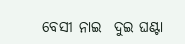ବେସୀ ନାଇ  ଦୁଇ ଘଣ୍ଟା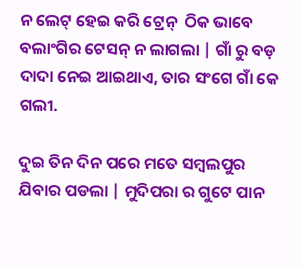ନ ଲେଟ୍ ହେଇ କରି ଟ୍ରେନ୍  ଠିକ ଭାବେ ବଲାଂଗିର ଟେସନ୍ ନ ଲାଗଲା | ଗାଁ ରୁ ବଡ଼ ଦାଦା ନେଇ ଆଇଥାଏ, ତାର ସଂଗେ ଗାଁ କେ ଗଲୀ.

ଦୁଇ ତିନ ଦିନ ପରେ ମତେ ସମ୍ବଲପୁର ଯିବାର ପଡଲା | ମୁଦିପରା ର ଗୁଟେ ପାନ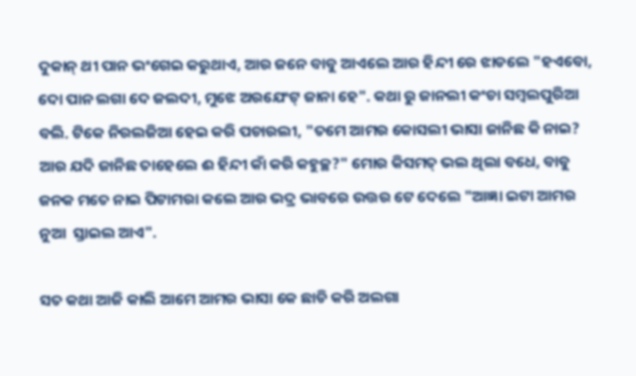ଦୁକାନ୍ ଥୀ ପାନ ଭଂଗେଇ କରୁଥାଏ, ଆର ଜନେ ବାବୁ ଆଏଲେ ଆର ହିନ୍ଦୀ ରେ ଝାଡଲେ "ହଏବୋ, ଦୋ ପାନ ଲଗା ଦେ ଜଲଦୀ, ମୁଝେ ଅରଯେଂଟ୍ ଜାନା ହେ". କଥା ରୁ ଜାନଲୀ କଂଚା ସମ୍ବଲପୁରିଆ ବଲି. ଟିକେ ନିରଲଜିଆ ହେଇ କରି ପଚାରଲୀ, "ତମେ ଆମର କୋସଲୀ ଭାସା ଜାନିଛ କି ନାଇ? ଆର ଯଦି ଜାନିଛ ତାହେଲେ ଈ ହିନ୍ଦୀ କାଁ କରି କହୁଚ୍ଛ?" ମୋର କିସମତ୍ ଭଲ ଥିଲା ବଧେ, ବାବୁ ଜନକ ମତେ ନାଇ ପିଟାମରା କଲେ ଆର ଭଦ୍ର ଭାବରେ ଉତ୍ତର ଟେ ଦେଲେ "ଆଜ୍ଞା ଇଟା ଆମର ନୁଆ  ସ୍ତାଇଲ ଆଏ".

ସତ କଥା ଆଜି କାଲି ଆମେ ଆମର ଭାସା କେ ଛାଡି କରି ଅଲଗା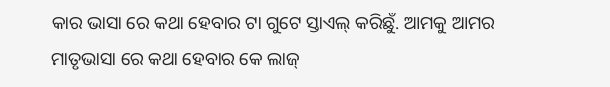କାର ଭାସା ରେ କଥା ହେବାର ଟା ଗୁଟେ ସ୍ତାଏଲ୍ କରିଛୁଁ. ଆମକୁ ଆମର ମାତୃଭାସା ରେ କଥା ହେବାର କେ ଲାଜ୍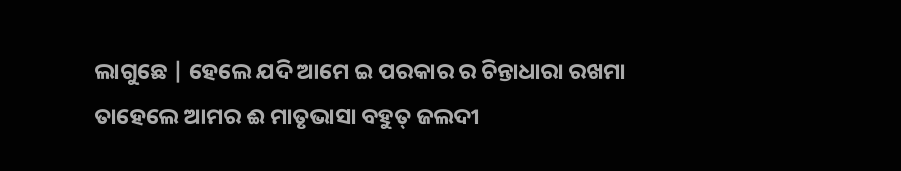ଲାଗୁଛେ | ହେଲେ ଯଦି ଆମେ ଇ ପରକାର ର ଚିନ୍ତାଧାରା ରଖମା ତାହେଲେ ଆମର ଈ ମାତୃଭାସା ବହୁତ୍ ଜଲଦୀ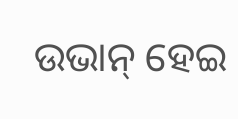ଉଭାନ୍ ହେଇ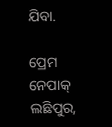ଯିବା.

ପ୍ରେମ ନେପାକ୍
ଲଛିପୁର,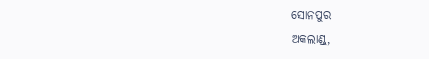ସୋନପୁର
ଅକଲାଣ୍ଡ୍,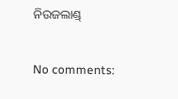ନିଉଜଲାଣ୍ଡ୍

No comments: